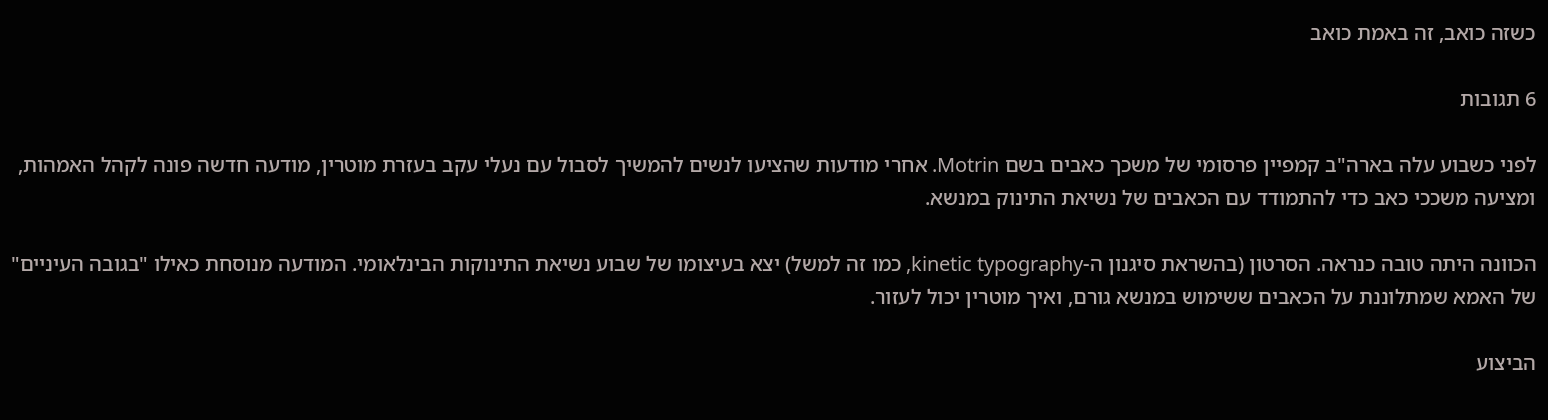כשזה כואב, זה באמת כואב

6 תגובות

לפני כשבוע עלה בארה"ב קמפיין פרסומי של משכך כאבים בשם Motrin. אחרי מודעות שהציעו לנשים להמשיך לסבול עם נעלי עקב בעזרת מוטרין, מודעה חדשה פונה לקהל האמהות, ומציעה משככי כאב כדי להתמודד עם הכאבים של נשיאת התינוק במנשא.

הכוונה היתה טובה כנראה. הסרטון (בהשראת סיגנון ה-kinetic typography, כמו זה למשל) יצא בעיצומו של שבוע נשיאת התינוקות הבינלאומי. המודעה מנוסחת כאילו "בגובה העיניים" של האמא שמתלוננת על הכאבים ששימוש במנשא גורם, ואיך מוטרין יכול לעזור.

הביצוע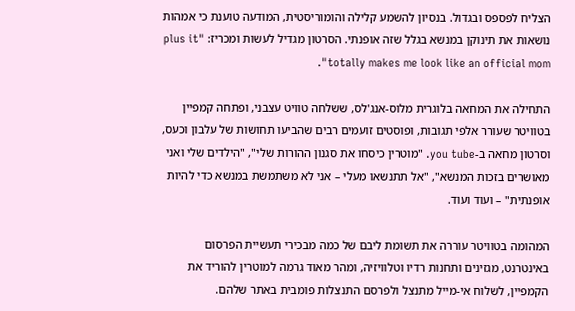הצליח לפספס ובגדול. בנסיון להשמע קלילה והומוריסטית, המודעה טוענת כי אמהות נושאות את תינוקן במנשא בגלל שזה אופנתי. הסרטון מגדיל לעשות ומכריז: "plus it totally makes me look like an official mom".

התחילה את המחאה בלוגרית מלוס-אנג'לס, ששלחה טוויט עצבני, ופתחה קמפיין בטוויטר שעורר אלפי תגובות, ופוסטים זועמים רבים שהביעו תחושות של עלבון וכעס, וסרטון מחאה ב-you tube. "מוטרין כיסחו את סגנון ההורות שלי", "הילדים שלי ואני מאושרים בזכות המנשא", "אל תתנשאו מעלי – אני לא משתמשת במנשא כדי להיות אופנתית" – ועוד ועוד.

המהומה בטוויטר עוררה את תשומת ליבם של כמה מבכירי תעשיית הפרסום באינטרנט, מגזינים ותחנות רדיו וטלוויזיה, ומהר מאוד גרמה למוטרין להוריד את הקמפיין, לשלוח אי-מייל מתנצל ולפרסם התנצלות פומבית באתר שלהם.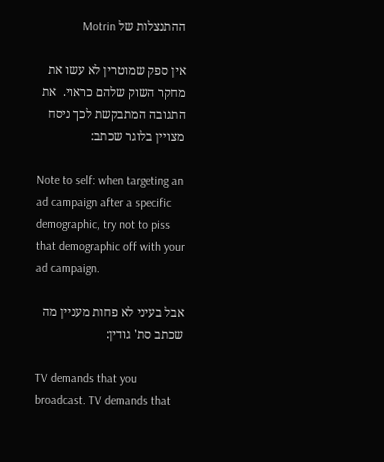ההתנצלות של Motrin

אין ספק שמוטרין לא עשו את מחקר השוק שלהם כראוי.  את התגובה המתבקשת לכך ניסח מצויין בלוגר שכתב:

Note to self: when targeting an ad campaign after a specific demographic, try not to piss that demographic off with your ad campaign.

אבל בעיני לא פחות מעניין מה שכתב סת' גודין:

TV demands that you broadcast. TV demands that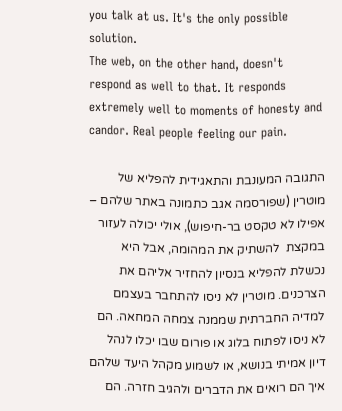you talk at us. It's the only possible solution.
The web, on the other hand, doesn't respond as well to that. It responds extremely well to moments of honesty and candor. Real people feeling our pain.

התגובה המעונבת והתאגידית להפליא של מוטרין (שפורסמה אגב כתמונה באתר שלהם – אפילו לא טקסט בר-חיפוש), אולי יכולה לעזור במקצת  להשתיק את המהומה, אבל היא נכשלת להפליא בנסיון להחזיר אליהם את הצרכנים. מוטרין לא ניסו להתחבר בעצמם למדיה החברתית שממנה צמחה המחאה. הם לא ניסו לפתוח בלוג או פורום שבו יכלו לנהל דיון אמיתי בנושא, או לשמוע מקהל היעד שלהם איך הם רואים את הדברים ולהגיב חזרה. הם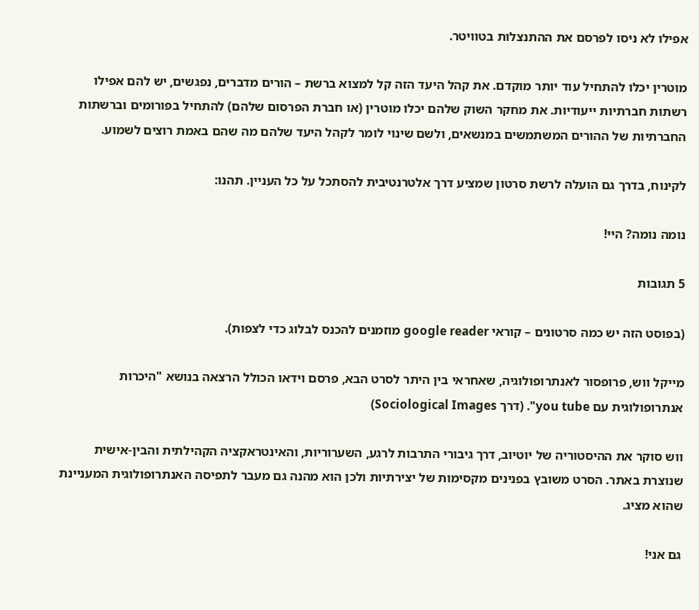אפילו לא ניסו לפרסם את ההתנצלות בטוויטר.

מוטרין יכלו להתחיל עוד יותר מוקדם. את קהל היעד הזה קל למצוא ברשת – הורים מדברים, נפגשים, יש להם אפילו רשתות חברתיות ייעודיות. את מחקר השוק שלהם יכלו מוטרין (או חברת הפרסום שלהם) להתחיל בפורומים וברשתות החברתיות של ההורים המשתמשים במנשאים, ולשם שינוי לומר לקהל היעד שלהם מה שהם באמת רוצים לשמוע.

לקינוח, בדרך גם הועלה לרשת סרטון שמציע דרך אלטרנטיבית להסתכל על כל העניין. תהנו:

נומה נומה? היי!

5 תגובות

(בפוסט הזה יש כמה סרטונים – קוראי google reader מוזמנים להכנס לבלוג כדי לצפות).

מייקל ווש, פרופסור לאנתרופולוגיה, שאחראי בין היתר לסרט הבא, פרסם וידאו הכולל הרצאה בנושא "היכרות אנתרופולוגית עם you tube". (דרך Sociological Images)

ווש סוקר את ההיסטוריה של יוטיוב, דרך גיבורי התרבות לרגע, השערוריות, והאינטראקציה הקהילתית והבין-אישית שנוצרת באתר. הסרט משובץ בפנינים מקסימות של יצירתיות ולכן הוא מהנה גם מעבר לתפיסה האנתרופולוגית המעניינת שהוא מציג.

גם אני!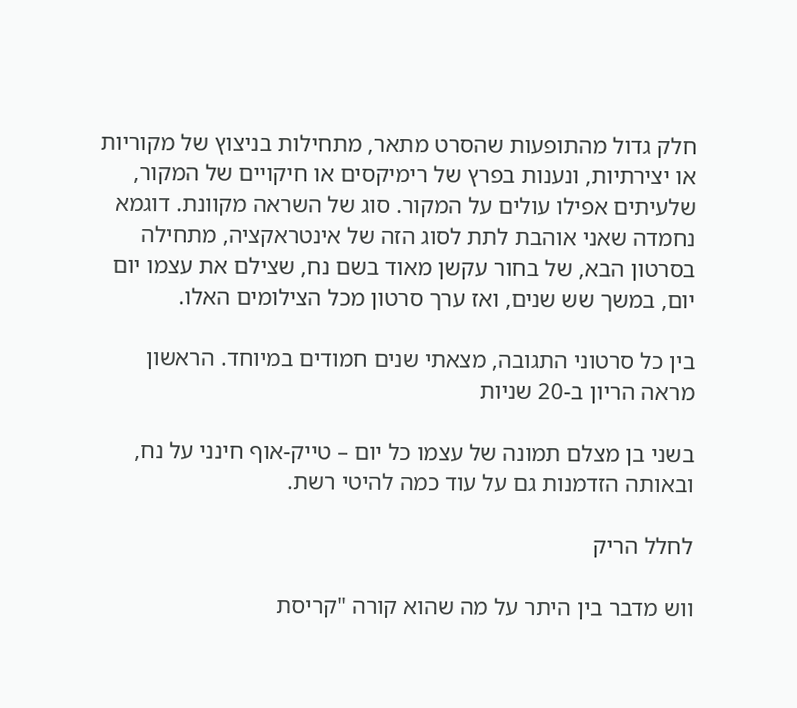חלק גדול מהתופעות שהסרט מתאר, מתחילות בניצוץ של מקוריות או יצירתיות, ונענות בפרץ של רימיקסים או חיקויים של המקור, שלעיתים אפילו עולים על המקור. סוג של השראה מקוונת. דוגמא נחמדה שאני אוהבת לתת לסוג הזה של אינטראקציה, מתחילה בסרטון הבא, של בחור עקשן מאוד בשם נח, שצילם את עצמו יום יום, במשך שש שנים, ואז ערך סרטון מכל הצילומים האלו.

בין כל סרטוני התגובה, מצאתי שנים חמודים במיוחד. הראשון מראה הריון ב-20 שניות

בשני בן מצלם תמונה של עצמו כל יום – טייק-אוף חינני על נח, ובאותה הזדמנות גם על עוד כמה להיטי רשת.

לחלל הריק

ווש מדבר בין היתר על מה שהוא קורה "קריסת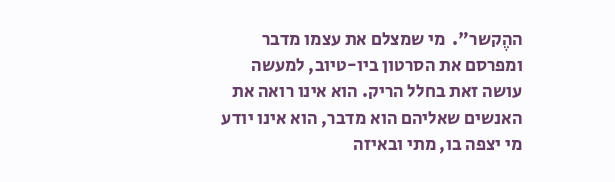ההֶקשר".  מי שמצלם את עצמו מדבר ומפרסם את הסרטון ביו-טיוב, למעשה עושה זאת בחלל הריק. הוא אינו רואה את האנשים שאליהם הוא מדבר, הוא אינו יודע מי יצפה בו, מתי ובאיזה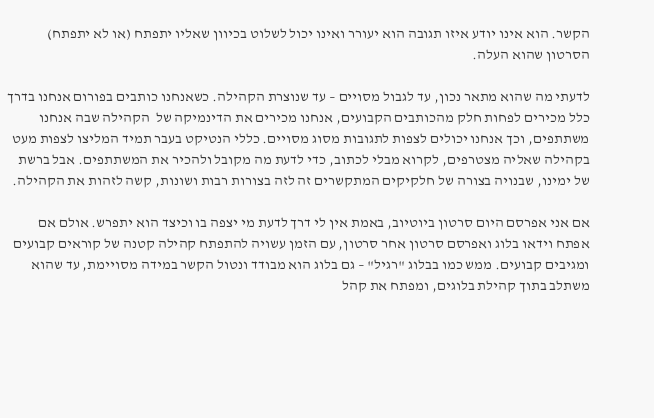הקשר. הוא אינו יודע איזו תגובה הוא יעורר ואינו יכול לשלוט בכיוון שאליו יתפתח (או לא יתפתח) הסרטון שהוא העלה.

לדעתי מה שהוא מתאר נכון, עד לגבול מסויים – עד שנוצרת הקהילה. כשאנחנו כותבים בפורום אנחנו בדרך כלל מכירים לפחות חלק מהכותבים הקבועים, אנחנו מכירים את הדינמיקה של  הקהילה שבה אנחנו משתתפים, וכך אנחנו יכולים לצפות לתגובות מסוג מסויים. כללי הנטיקט בעבר תמיד המליצו לצפות מעט בקהילה שאליה מצטרפים, לקרוא מבלי לכתוב, כדי לדעת מה מקובל ולהכיר את המשתתפים. אבל ברשת של ימינו, שבנויה בצורה של חלקיקים המתקשרים זה לזה בצורות רבות ושונות, קשה לזהות את הקהילה.

אם אני אפרסם היום סרטון ביוטיוב, באמת אין לי דרך לדעת מי יצפה בו וכיצד הוא יתפרש. אולם אם אפתח וידאו בלוג ואפרסם סרטון אחר סרטון, עם הזמן עשויה להתפתח קהילה קטנה של קוראים קבועים ומגיבים קבועים. ממש כמו בבלוג "רגיל" – גם בלוג הוא מבודד ונטול הקשר במידה מסויימת, עד שהוא משתלב בתוך קהילת בלוגים, ומפתח את קהל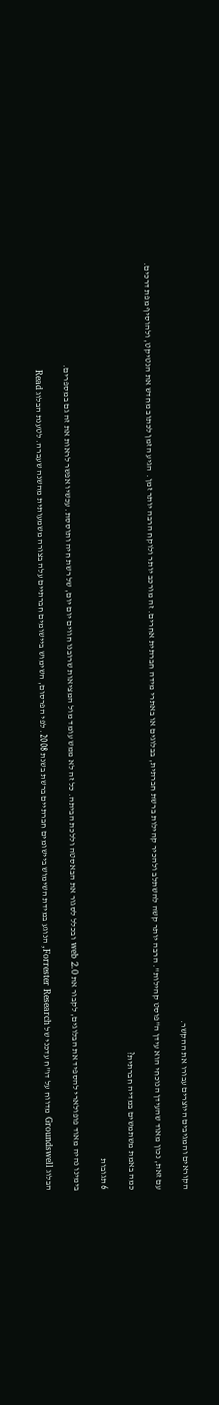הקוראים והמגיבים היוצרים עבורו את ההקשר.

עם זאת, נכון מאוד שהעידן הנוכחי הוא עידן ה"פוסט קהילות". הרבה יותר קשה להשתלב ולהכיר קהילות ברשת חברתית, בבלוגים או באתרי מידה חברתית אחרים. זה מורכב יותר ולוקח הרבה יותר זמן.  הגיע הזמן לכתוב מחדש את הנטיקט, ולהוסיף מפת דרכים.

כמה באמת משתמשים במדיה חברתית?

6 תגובות

בימינו נהיה מאוד פופולארי להספיד את הבלוגים, לקבור את web 2.0 ובכלל לסגור את הבאסטה וללכת הביתה. כל זה לא ממש עומד מול המציאות שרובנו חווים יום יום, של רשת חיה ותוססת. עכשיו אפשר לראות את זה גם במספרים.

הבלוג Groundswell מדווח על דו"ח עדכני של Forrester Research, הנוגע במידת השימוש ביישומים חברתיים ברשת בשנת 2008. לפי הפרסום, השימוש ביישומים חברתיים עלה בצורה משמעותית מהשנה שעברה. לטענת הבלוג Read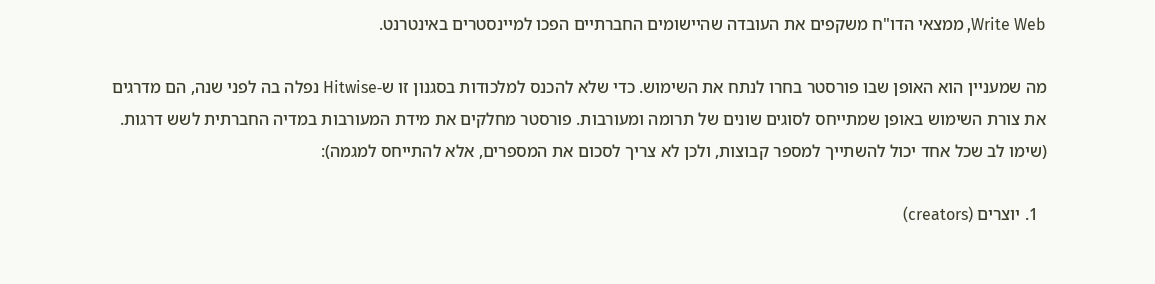Write Web, ממצאי הדו"ח משקפים את העובדה שהיישומים החברתיים הפכו למיינסטרים באינטרנט.

מה שמעניין הוא האופן שבו פורסטר בחרו לנתח את השימוש. כדי שלא להכנס למלכודות בסגנון זו ש-Hitwise נפלה בה לפני שנה, הם מדרגים את צורת השימוש באופן שמתייחס לסוגים שונים של תרומה ומעורבות. פורסטר מחלקים את מידת המעורבות במדיה החברתית לשש דרגות. (שימו לב שכל אחד יכול להשתייך למספר קבוצות, ולכן לא צריך לסכום את המספרים, אלא להתייחס למגמה):

  1. יוצרים (creators)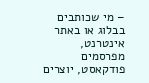– מי שכותבים בבלוג או באתר אינטרנט, מפרסמים פודקאסט, יוצרים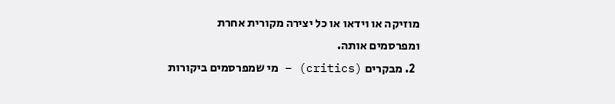מוזיקה או וידאו או כל יצירה מקורית אחרת ומפרסמים אותה.
  2. מבקרים (critics) – מי שמפרסמים ביקורות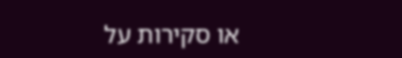או סקירות על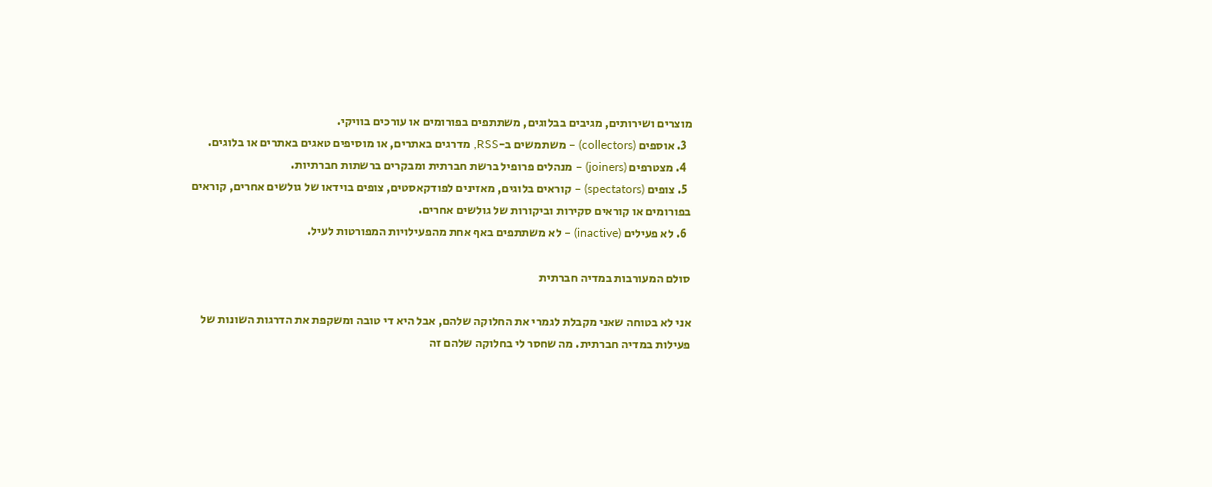מוצרים ושירותים, מגיבים בבלוגים, משתתפים בפורומים או עורכים בוויקי.
  3. אוספים (collectors) – משתמשים ב-RSS, מדרגים באתרים, או מוסיפים טאגים באתרים או בלוגים.
  4. מצטרפים (joiners) – מנהלים פרופיל ברשת חברתית ומבקרים ברשתות חברתיות.
  5. צופים (spectators) – קוראים בלוגים, מאזינים לפודקאסטים, צופים בוידאו של גולשים אחרים, קוראים בפורומים או קוראים סקירות וביקורות של גולשים אחרים.
  6. לא פעילים (inactive) – לא משתתפים באף אחת מהפעילויות המפורטות לעיל.

סולם המעורבות במדיה חברתית

אני לא בטוחה שאני מקבלת לגמרי את החלוקה שלהם, אבל היא די טובה ומשקפת את הדרגות השונות של פעילות במדיה חברתית. מה שחסר לי בחלוקה שלהם זה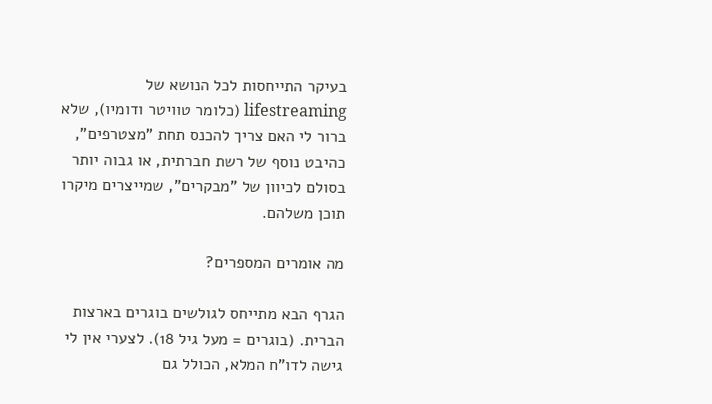בעיקר התייחסות לכל הנושא של lifestreaming (כלומר טוויטר ודומיו), שלא ברור לי האם צריך להכנס תחת "מצטרפים", כהיבט נוסף של רשת חברתית, או גבוה יותר בסולם לכיוון של "מבקרים", שמייצרים מיקרו תוכן משלהם.

מה אומרים המספרים?

הגרף הבא מתייחס לגולשים בוגרים בארצות הברית. (בוגרים = מעל גיל 18). לצערי אין לי גישה לדו"ח המלא, הכולל גם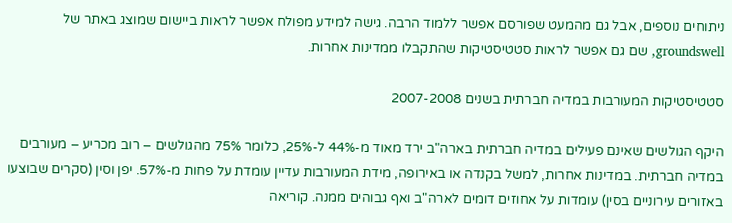ניתוחים נוספים, אבל גם מהמעט שפורסם אפשר ללמוד הרבה. גישה למידע מפולח אפשר לראות ביישום שמוצג באתר של groundswell, שם גם אפשר לראות סטטיסטיקות שהתקבלו ממדינות אחרות.

סטטיסטיקות המעורבות במדיה חברתית בשנים 2007-2008

היקף הגולשים שאינם פעילים במדיה חברתית בארה"ב ירד מאוד מ-44% ל-25%, כלומר 75% מהגולשים – רוב מכריע – מעורבים במדיה חברתית. במדינות אחרות, למשל בקנדה או באירופה, מידת המעורבות עדיין עומדת על פחות מ-57%. יפן וסין (סקרים שבוצעו באזורים עירוניים בסין) עומדות על אחוזים דומים לארה"ב ואף גבוהים ממנה. קוריאה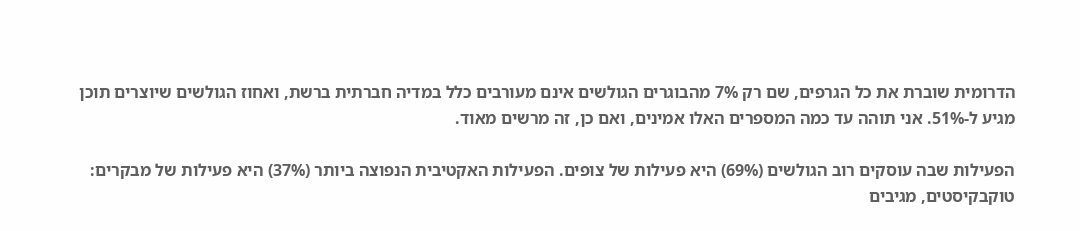הדרומית שוברת את כל הגרפים, שם רק 7% מהבוגרים הגולשים אינם מעורבים כלל במדיה חברתית ברשת, ואחוז הגולשים שיוצרים תוכן מגיע ל-51%. אני תוהה עד כמה המספרים האלו אמינים, ואם כן, זה מרשים מאוד.

הפעילות שבה עוסקים רוב הגולשים (69%) היא פעילות של צופים. הפעילות האקטיבית הנפוצה ביותר (37%) היא פעילות של מבקרים: טוקבקיסטים, מגיבים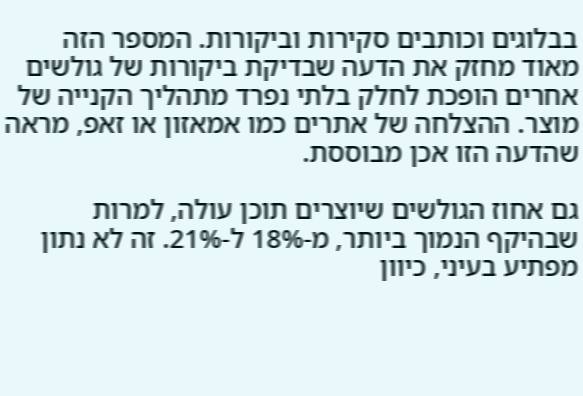בבלוגים וכותבים סקירות וביקורות. המספר הזה מאוד מחזק את הדעה שבדיקת ביקורות של גולשים אחרים הופכת לחלק בלתי נפרד מתהליך הקנייה של מוצר. ההצלחה של אתרים כמו אמאזון או זאפ, מראה שהדעה הזו אכן מבוססת.

גם אחוז הגולשים שיוצרים תוכן עולה, למרות שבהיקף הנמוך ביותר, מ-18% ל-21%. זה לא נתון מפתיע בעיני, כיוון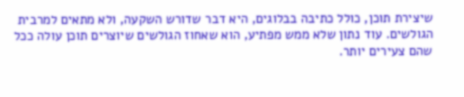שיצירת תוכן, כולל כתיבה בבלוגים, היא דבר שדורש השקעה, ולא מתאים למרבית הגולשים. עוד נתון שלא ממש מפתיע, הוא שאחוז הגולשים שיוצרים תוכן עולה ככל שהם צעירים יותר.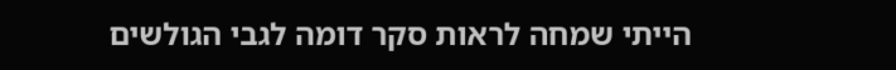הייתי שמחה לראות סקר דומה לגבי הגולשים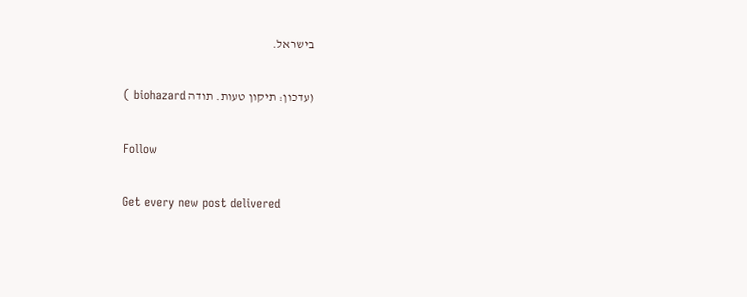בישראל.

(עדכון: תיקון טעות. תודה biohazard )

Follow

Get every new post delivered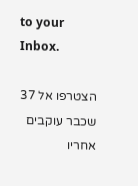to your Inbox.

הצטרפו אל 37 שכבר עוקבים אחריו